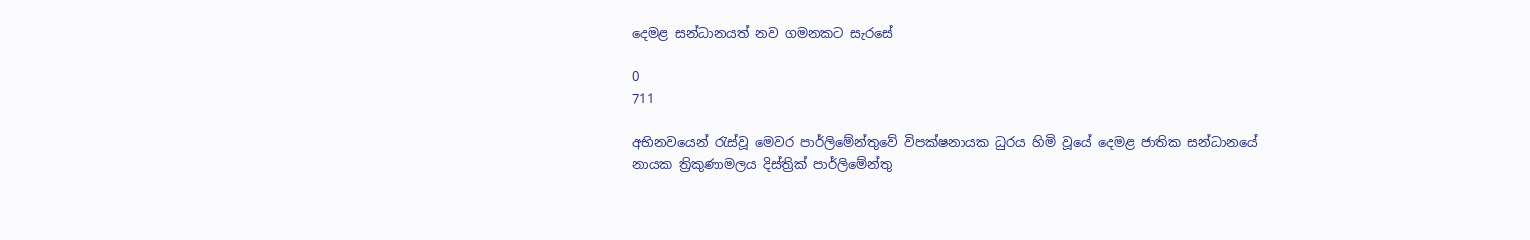දෙමළ සන්ධානයත් නව ගමනකට සැරසේ

0
711

අභිනවයෙන් රැස්වූ මෙවර පාර්ලිමේන්තුවේ විපක්ෂනායක ධුරය හිමි වූයේ දෙමළ ජාතික සන්ධානයේ නායක ත්‍රිකුණාමලය දිස්ත්‍රික් පාර්ලිමේන්තු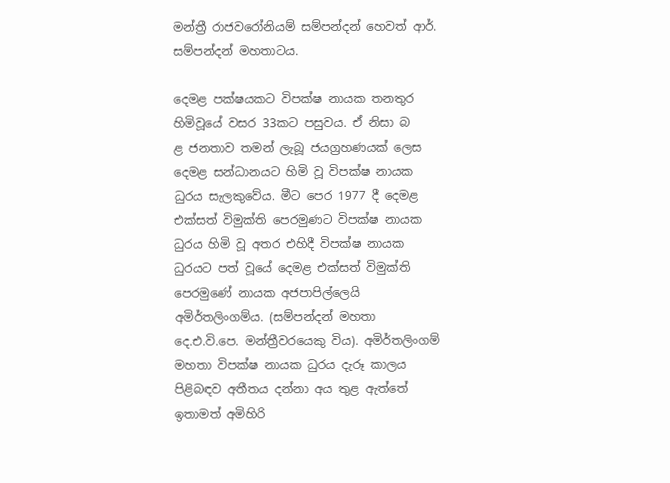මන්ත්‍රී රාජවරෝනියම් සම්පන්දන් හෙවත් ආර්. සම්පන්දන් මහතාටය.

දෙමළ පක්ෂයකට විපක්ෂ නායක තනතුර හිමිවූයේ වසර 33කට පසුවය. ඒ නිසා බ
ළ ජනතාව තමන් ලැබූ ජයග්‍රහණයක් ලෙස දෙමළ සන්ධානයට හිමි වූ විපක්ෂ නායක ධුරය සැලකුවේය. මීට පෙර 1977 දී දෙමළ එක්සත් විමුක්ති පෙරමුණට විපක්ෂ නායක ධුරය හිමි වූ අතර එහිදී විපක්ෂ නායක ධුරයට පත් වූයේ දෙමළ එක්සත් විමුක්ති පෙරමුණේ නායක අජපාපිල්ලෙයි අමිර්තලිංගම්ය. (සම්පන්දන් මහතා දෙ.එ.වි.පෙ. මන්ත්‍රීවරයෙකු විය). අමිර්තලිංගම් මහතා විපක්ෂ නායක ධුරය දැරූ කාලය පිළිබඳව අතීතය දන්නා අය තුළ ඇත්තේ ඉතාමත් අමිහිරි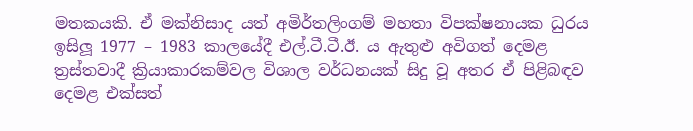මතකයකි. ඒ මක්නිසාද යත් අමිර්තලිංගම් මහතා විපක්ෂනායක ධුරය ඉසිලූ 1977 – 1983 කාලයේදී එල්.ටී.ටී.ඊ. ය ඇතුළු අවිගත් දෙමළ ත්‍රස්තවාදී ක්‍රියාකාරකම්වල විශාල වර්ධනයක් සිදු වූ අතර ඒ පිළිබඳව දෙමළ එක්සත්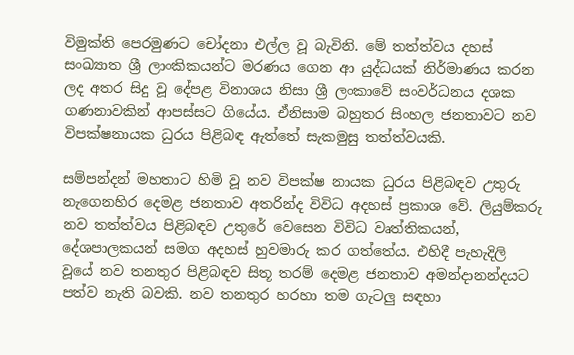විමුක්ති පෙරමුණට චෝදනා එල්ල වූ බැවිනි. මේ තත්ත්වය දහස් සංඛ්‍යාත ශ්‍රී ලාංකිකයන්ට මරණය ගෙන ආ යුද්ධයක් නිර්මාණය කරන ලද අතර සිදු වූ දේපළ විනාශය නිසා ශ්‍රී ලංකාවේ සංවර්ධනය දශක ගණනාවකින් ආපස්සට ගියේය. ඒනිසාම බහුතර සිංහල ජනතාවට නව විපක්ෂනායක ධුරය පිළිබඳ ඇත්තේ සැකමුසු තත්ත්වයකි.

සම්පන්දන් මහතාට හිමි වූ නව විපක්ෂ නායක ධුරය පිළිබඳව උතුරු නැගෙනහිර දෙමළ ජනතාව අතරින්ද විවිධ අදහස් ප්‍රකාශ වේ. ලියුම්කරු නව තත්ත්වය පිළිබඳව උතුරේ වෙසෙන විවිධ වෘත්තිකයන්, දේශපාලකයන් සමග අදහස් හුවමාරු කර ගත්තේය. එහිදී පැහැදිලි වූයේ නව තනතුර පිළිබඳව සිතූ තරම් දෙමළ ජනතාව අමන්දානන්දයට පත්ව නැති බවකි. නව තනතුර හරහා තම ගැටලු සඳහා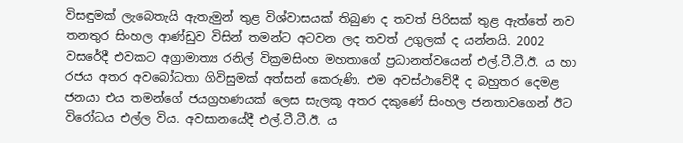විසඳුමක් ලැබෙතැයි ඇතැමුන් තුළ විශ්වාසයක් තිබුණ ද තවත් පිරිසක් තුළ ඇත්තේ නව තනතුර සිංහල ආණ්ඩුව විසින් තමන්ට අටවන ලද තවත් උගුලක් ද යන්නයි. 2002 වසරේදී එවකට අග්‍රාමාත්‍ය රනිල් වික්‍රමසිංහ මහතාගේ ප්‍රධානත්වයෙන් එල්.ටී.ටී.ඊ. ය හා රජය අතර අවබෝධතා ගිවිසුමක් අත්සන් කෙරුණි. එම අවස්ථාවේදී ද බහුතර දෙමළ ජනයා එය තමන්ගේ ජයග්‍රහණයක් ලෙස සැලකූ අතර දකුණේ සිංහල ජනතාවගෙන් ඊට විරෝධය එල්ල විය. අවසානයේදී එල්.ටී.ටී.ඊ. ය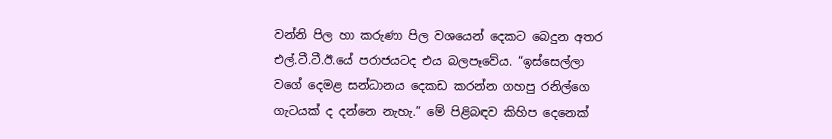වන්නි පිල හා කරුණා පිල වශයෙන් දෙකට බෙදුන අතර එල්.ටී.ටී.ඊ.යේ පරාජයටද එය බලපෑවේය. “ඉස්සෙල්ලා වගේ දෙමළ සන්ධානය දෙකඩ කරන්න ගහපු රනිල්ගෙ ගැටයක් ද දන්නෙ නැහැ.” මේ පිළිබඳව කිහිප දෙනෙක්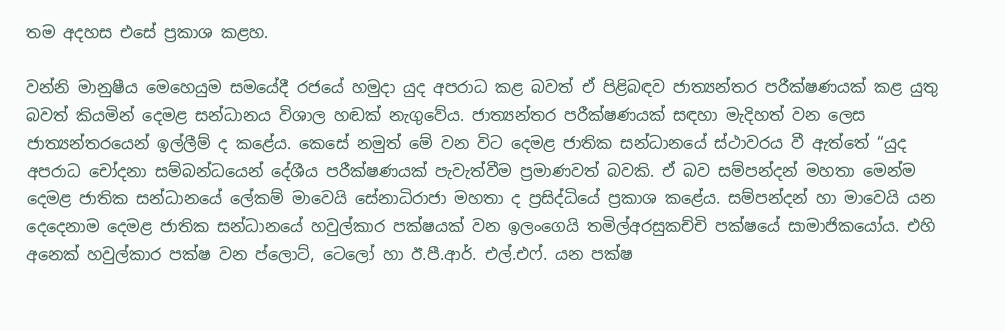තම අදහස එසේ ප්‍රකාශ කළහ.

වන්නි මානුෂීය මෙහෙයුම සමයේදී රජයේ හමුදා යුද අපරාධ කළ බවත් ඒ පිළිබඳව ජාත්‍යන්තර පරීක්ෂණයක් කළ යුතු බවත් කියමින් දෙමළ සන්ධානය විශාල හඬක් නැගුවේය. ජාත්‍යන්තර පරීක්ෂණයක් සඳහා මැදිහත් වන ලෙස ජාත්‍යන්තරයෙන් ඉල්ලීම් ද කළේය. කෙසේ නමුත් මේ වන විට දෙමළ ජාතික සන්ධානයේ ස්ථාවරය වී ඇත්තේ “යුද අපරාධ චෝදනා සම්බන්ධයෙන් දේශීය පරීක්ෂණයක් පැවැත්වීම ප්‍රමාණවත් බවකි. ඒ බව සම්පන්දන් මහතා මෙන්ම දෙමළ ජාතික සන්ධානයේ ‍ලේකම් මාවෙයි සේනාධිරාජා මහතා ද ප්‍රසිද්ධියේ ප්‍රකාශ කළේය. සම්පන්දන් හා මාවෙයි යන දෙදෙනාම දෙමළ ජාතික සන්ධානයේ හවුල්කාර පක්ෂයක් වන ඉලංගෙයි තමිල්අරසුකච්චි පක්ෂයේ සාමාජිකයෝය. එහි අනෙක් හවුල්කාර පක්ෂ වන ප්ලොට්, ටෙලෝ හා ඊ.පී.ආර්. එල්.එෆ්. යන පක්ෂ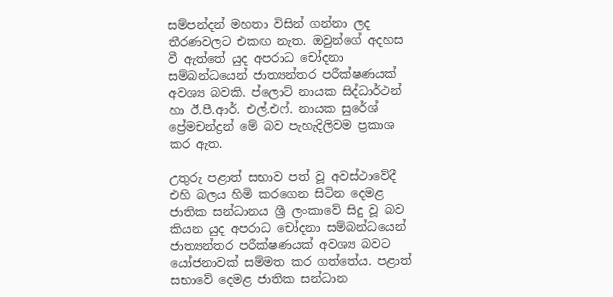සම්පන්දන් මහතා විසින් ගන්නා ලද තීරණවලට එකඟ නැත. ඔවුන්ගේ අදහස වී ඇත්තේ යුද අපරාධ චෝදනා සම්බන්ධයෙන් ජාත්‍යන්තර පරීක්ෂණයක් අවශ්‍ය බවකි. ප්ලොට් නායක සිද්ධාර්ථන් හා ඊ.පී.ආර්. එල්.එෆ්. නායක සුරේශ් ප්‍රේමචන්ද්‍රන් මේ බව පැහැදිලිවම ප්‍රකාශ කර ඇත.

උතුරු පළාත් සභාව පත් වූ අවස්ථාවේදී එහි බලය හිමි කරගෙන සිටින දෙමළ ජාතික සන්ධානය ශ්‍රී ලංකාවේ සිදු වූ බව කියන යුද අපරාධ චෝදනා සම්බන්ධයෙන් ජාත්‍යන්තර පරීක්ෂණයක් අවශ්‍ය බවට යෝජනාවක් සම්මත කර ගත්තේය. පළාත් සභාවේ දෙමළ ජාතික සන්ධාන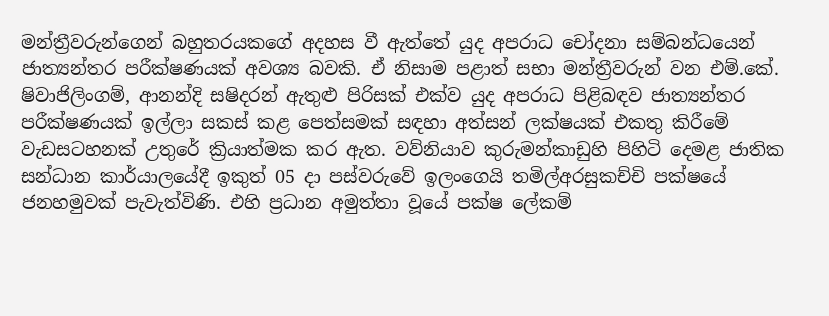මන්ත්‍රීවරුන්ගෙන් බහුතරයකගේ අදහස වී ඇත්තේ යුද අපරාධ චෝදනා සම්බන්ධයෙන් ජාත්‍යන්තර පරීක්ෂණයක් අවශ්‍ය බවකි. ඒ නිසාම පළාත් සභා මන්ත්‍රීවරුන් වන එම්.කේ. ෂිවාජිලිංගම්, ආනන්දි සෂිදරන් ඇතුළු පිරිසක් එක්ව යුද අපරාධ පිළිබඳව ජාත්‍යන්තර පරීක්ෂණයක් ඉල්ලා සකස් කළ පෙත්සමක් සඳහා අත්සන් ලක්ෂයක් එකතු කිරීමේ වැඩසටහනක් උතුරේ ක්‍රියාත්මක කර ඇත. වව්නියාව කුරුමන්කාඩුහි පිහිටි දෙමළ ජාතික සන්ධාන කාර්යාලයේදී ඉකුත් 05 දා පස්වරුවේ ඉලංගෙයි තමිල්අරසුකච්චි පක්ෂයේ ජනහමුවක් පැවැත්විණි. එහි ප්‍රධාන අමුත්තා වූයේ පක්ෂ ‍ලේකම්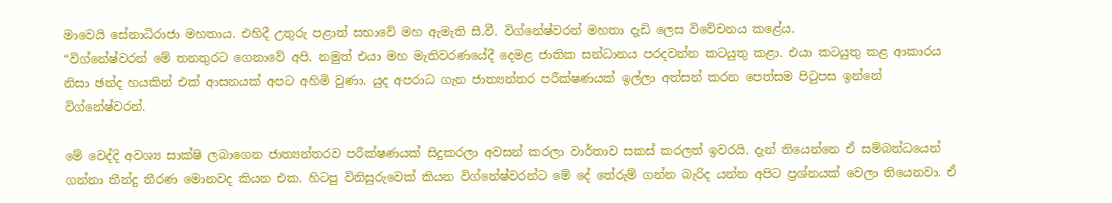මාවෙයි සේනාධිරාජා මහතාය. එහිදී උතුරු පළාත් සභාවේ මහ ඇමැති සී.වී. විග්නේෂ්වරන් මහතා දැඩි ලෙස විවේචනය කළේය.
“විග්නේෂ්වරන් මේ තනතුරට ගෙනාවේ අපි. නමුත් එයා මහ මැතිවරණයේදී දෙමළ ජාතික සන්ධානය පරදවන්න කටයුතු කළා. එයා කටයුතු කළ ආකාරය නිසා ඡන්ද හයකින් එක් ආසනයක් අපට අහිමි වුණා. යුද අපරාධ ගැන ජාත්‍යන්තර පරීක්ෂණයක් ඉල්ලා අත්සන් කරන පෙත්සම පිටුපස ඉන්නේ විග්නේෂ්වරන්.

මේ වෙද්දි අවශ්‍ය සාක්ෂි ලබාගෙන ජාත්‍යන්තරව පරීක්ෂණයක් සිදුකරලා අවසන් කරලා වාර්තාව සකස් කරලත් ඉවරයි. දැන් තියෙන්නෙ ඒ සම්බන්ධයෙන් ගන්නා තීන්දු තීරණ මොනවද කියන එක. හිටපු විනිසුරුවෙක් කියන විග්නේෂ්වරන්ට මේ දේ තේරුම් ගන්න බැරිද යන්න අපිට ප්‍රශ්නයක් වෙලා තියෙනවා. ඒ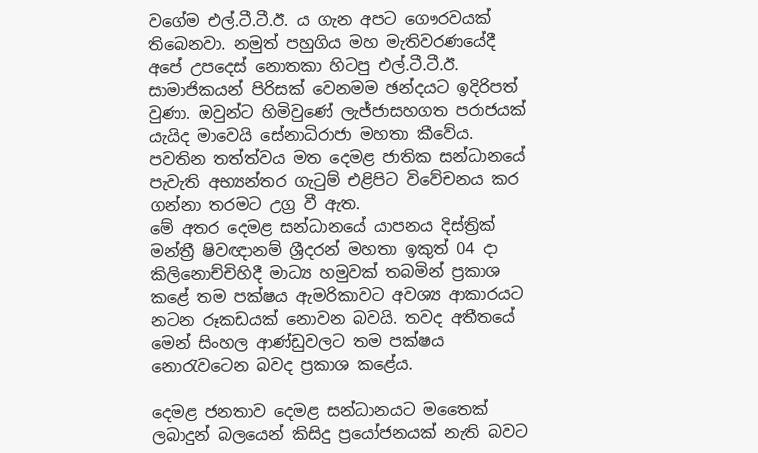වගේම එල්.ටී.ටී.ඊ. ය ගැන අපට ගෞරවයක් තිබෙනවා. නමුත් පහුගිය මහ මැතිවරණයේදී අපේ උපදෙස් නොතකා හිටපු එල්.ටී.ටී.ඊ. සාමාජිකයන් පිරිසක් වෙනමම ඡන්දයට ඉදිරිපත් වුණා. ඔවුන්ට හිමිවුණේ ලැජ්ජාසහගත පරාජයක් යැයිද මාවෙයි සේනාධිරාජා මහතා කීවේය.
පවතින තත්ත්වය මත දෙමළ ජාතික සන්ධානයේ පැවැති අභ්‍යන්තර ගැටුම් එළිපිට විවේචනය කර ගන්නා තරමට උග්‍ර වී ඇත.
මේ අතර දෙමළ සන්ධානයේ යාපනය දිස්ත්‍රික් මන්ත්‍රී ෂිවඥානම් ශ්‍රීදරන් මහතා ඉකුත් 04 දා කිලිනොච්චිහිදී මාධ්‍ය හමුවක් තබමින් ප්‍රකාශ කළේ තම පක්ෂය ඇමරිකාවට අවශ්‍ය ආකාරයට නටන රූකඩයක් නොවන බවයි. තවද අතීතයේ මෙන් සිංහල ආණ්ඩුවලට තම පක්ෂය නොරැවටෙන බවද ප්‍රකාශ කළේය.

දෙමළ ජනතාව දෙමළ සන්ධානයට මතෛක් ලබාදුන් බලයෙන් කිසිදු ප්‍රයෝජනයක් නැති බවට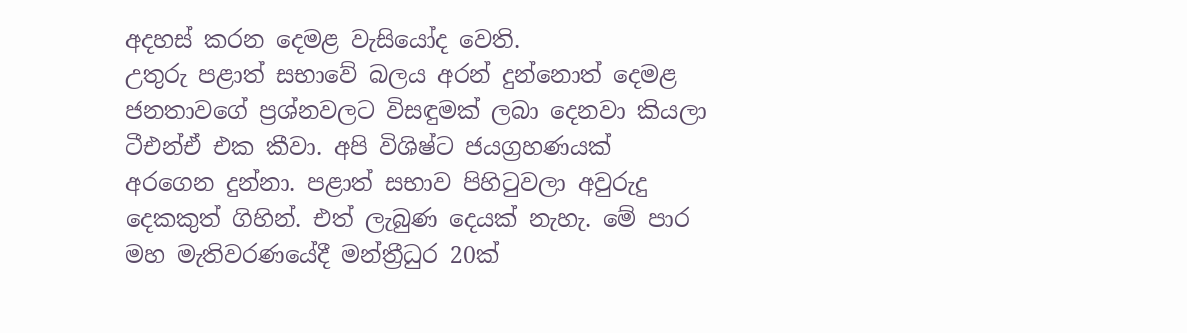අදහස් කරන දෙමළ වැසියෝද වෙති.
උතුරු පළාත් සභාවේ බලය අරන් දුන්නොත් දෙමළ ජනතාවගේ ප්‍රශ්නවලට විසඳුමක් ලබා දෙනවා කියලා ටීඑන්ඒ එක කීවා. අපි විශිෂ්ට ජයග්‍රහණයක් අරගෙන දුන්නා. පළාත් සභාව පිහිටුවලා අවුරුදු දෙකකුත් ගිහින්. එත් ලැබුණ දෙයක් නැහැ. මේ පාර මහ මැතිවරණයේදී මන්ත්‍රීධුර 20ක්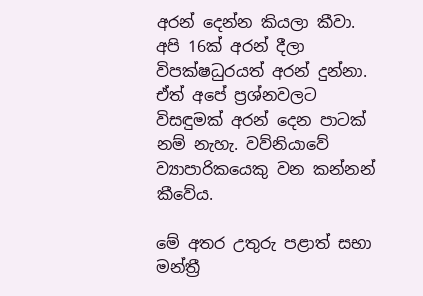අරන් දෙන්න කියලා කීවා. අපි 16ක් අරන් දීලා විපක්ෂධුරයත් අරන් දුන්නා. ඒත් අපේ ප්‍රශ්නවලට විසඳුමක් අරන් දෙන පාටක් නම් නැහැ. වව්නියාවේ ව්‍යාපාරිකයෙකු වන කන්නන් කීවේය.

මේ අතර උතුරු පළාත් සභා මන්ත්‍රී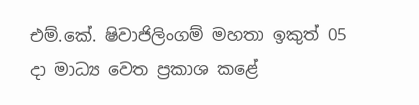එම්.කේ. ෂිවාජිලිංගම් මහතා ඉකුත් 05 දා මාධ්‍ය වෙත ප්‍රකාශ කළේ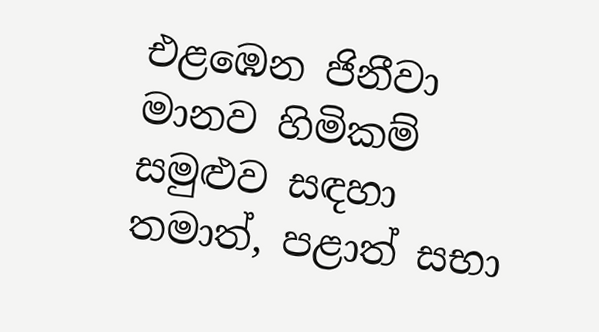එළඹෙන ජිනීවා මානව හිමිකම් සමුළුව සඳහා තමාත්, පළාත් සභා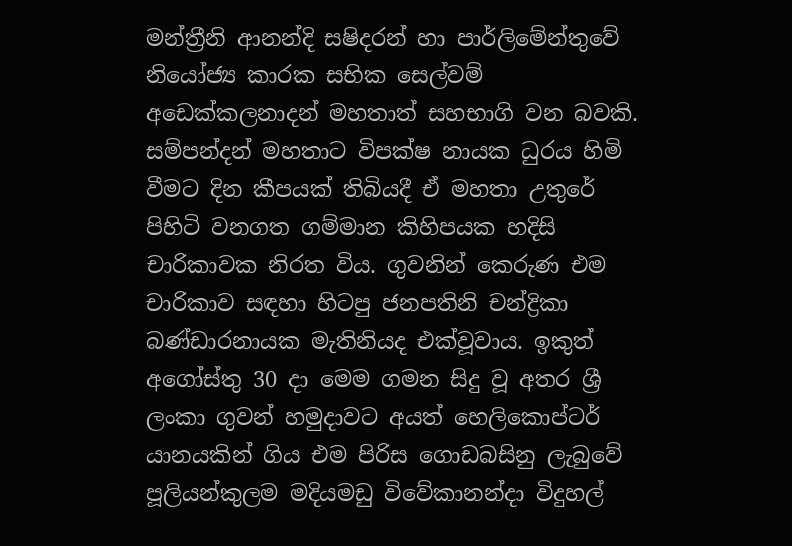මන්ත්‍රීනි ආනන්දි සෂිදරන් හා පාර්ලිමේන්තුවේ නියෝජ්‍ය කාරක සභික සෙල්වම් අඩෙක්කලනාදන් මහතාත් සහභාගි වන බවකි.
සම්පන්දන් මහතාට විපක්ෂ නායක ධුරය හිමි වීමට දින කීපයක් තිබියදී ඒ මහතා උතුරේ පිහිටි වනගත ගම්මාන කිහිපයක හදිසි චාරිකාවක නිරත විය. ගුවනින් කෙරුණ එම චාරිකාව සඳහා හිටපු ජනපතිනි චන්ද්‍රිකා බණ්ඩාරනායක මැතිනියද එක්වූවාය. ඉකුත් අගෝස්තු 30 දා මෙම ගමන සිදු වූ අතර ශ්‍රී ලංකා ගුවන් හමුදාවට අයත් හෙලිකොප්ටර් යානයකින් ගිය එම පිරිස ගොඩබසිනු ලැබුවේ පූලියන්කුලම මදියමඩු විවේකානන්දා විදුහල්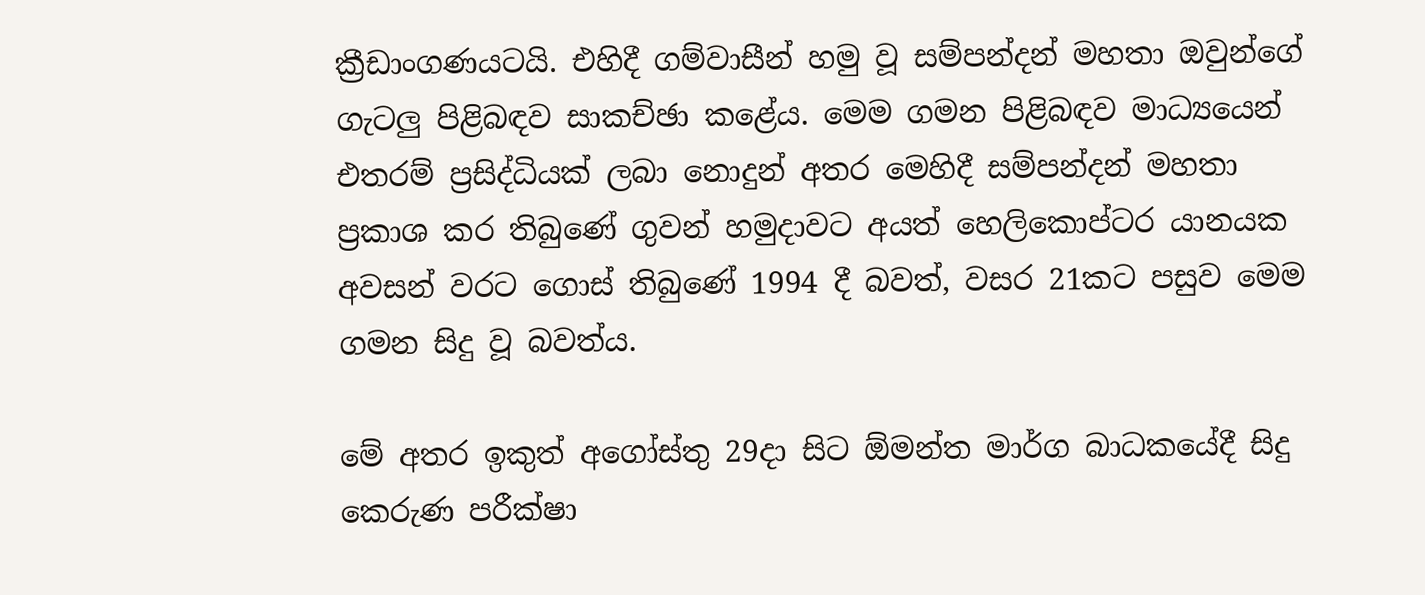ක්‍රීඩාංගණයටයි. එහිදී ගම්වාසීන් හමු වූ සම්පන්දන් මහතා ඔවුන්ගේ ගැටලු පිළිබඳව සාකච්ඡා කළේය. මෙම ගමන පිළිබඳව මාධ්‍යයෙන් එතරම් ප්‍රසිද්ධියක් ලබා නොදුන් අතර මෙහිදී සම්පන්දන් මහතා ප්‍රකාශ කර තිබුණේ ගුවන් හමුදාවට අයත් හෙලිකොප්ටර යානයක අවසන් වරට ගොස් තිබුණේ 1994 දී බවත්, වසර 21කට පසුව මෙම ගමන සිදු වූ බවත්ය.

මේ අතර ඉකුත් අගෝස්තු 29දා සිට ඕමන්ත මාර්ග බාධකයේදී සිදු කෙරුණ පරීක්ෂා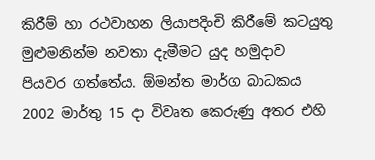කිරීම් හා රථවාහන ලියාපදිංචි කිරීමේ කටයුතු මුළුමනින්ම නවතා දැමීමට යුද හමුදාව පියවර ගත්තේය. ඕමන්ත මාර්ග බාධකය 2002 මාර්තු 15 දා විවෘත කෙරුණු අතර එහි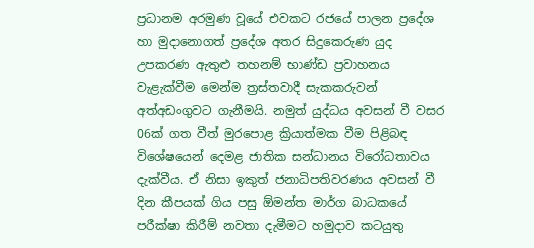ප්‍රධානම අරමුණ වූයේ එවකට රජයේ පාලන ප්‍රදේශ හා මුදානොගත් ප්‍රදේශ අතර සිදුකෙරුණ යුද උපකරණ ඇතුළු තහනම් භාණ්ඩ ප්‍රවාහනය වැළැක්වීම මෙන්ම ත්‍රස්තවාදී සැකකරුවන් අත්අඩංගුවට ගැනීමයි. නමුත් යුද්ධය අවසන් වී වසර 06ක් ගත වීත් මුර‍පොළ ක්‍රියාත්මක වීම පිළිබඳ විශේෂයෙන් දෙමළ ජාතික සන්ධානය විරෝධතාවය දැක්වීය. ඒ නිසා ඉකුත් ජනාධිපතිවරණය අවසන් වී දින කීපයක් ගිය පසු ඕමන්ත මාර්ග බාධකයේ පරීක්ෂා කිරීම් නවතා දැමීමට හමුදාව කටයුතු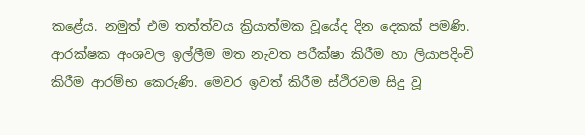කළේය. නමුත් එම තත්ත්වය ක්‍රියාත්මක වූයේද දින දෙකක් පමණි. ආරක්ෂක අංශවල ඉල්ලීම මත නැවත පරීක්ෂා කිරීම හා ලියාපදිංචි කිරීම ආරම්භ කෙරුණි. මෙවර ඉවත් කිරීම ස්ථිරවම සිදු වූ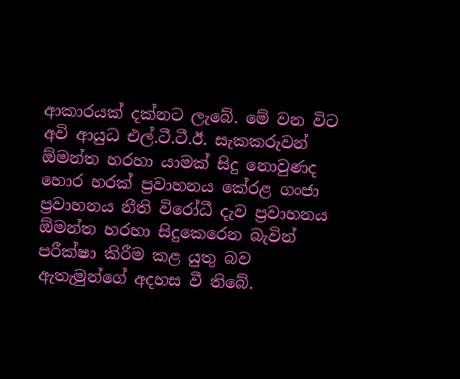ආකාරයක් දක්නට ලැබේ. මේ වන විට අවි ආයුධ එල්.ටී.ටී.ඊ. සැකකරුවන් ඕමන්ත හරහා යාමක් සිදු නොවුණද හොර හරක් ප්‍රවාහනය කේරළ ගංජා ප්‍රවාහනය නීති විරෝධී දැව ප්‍රවාහනය ඕමන්ත හරහා සිදුකෙරෙන බැවින් පරීක්ෂා කිරීම කළ යුතු බව ඇතැමුන්ගේ අදහස වී තිබේ.